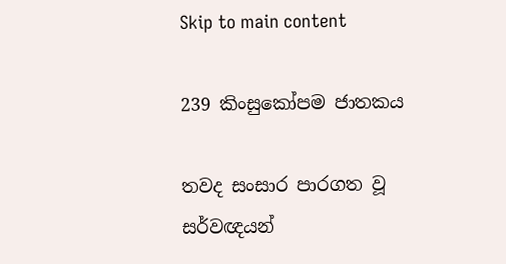Skip to main content

239 කිංසුකෝපම ජාතකය

තවද සංසාර පාරගත වූ සර්වඥයන්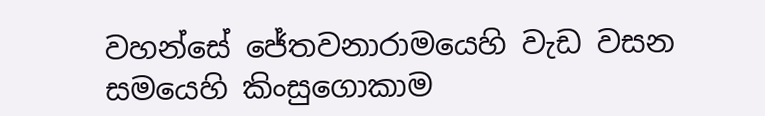වහන්සේ ජේතවනාරාමයෙහි වැඩ වසන සමයෙහි කිංසුගොකාම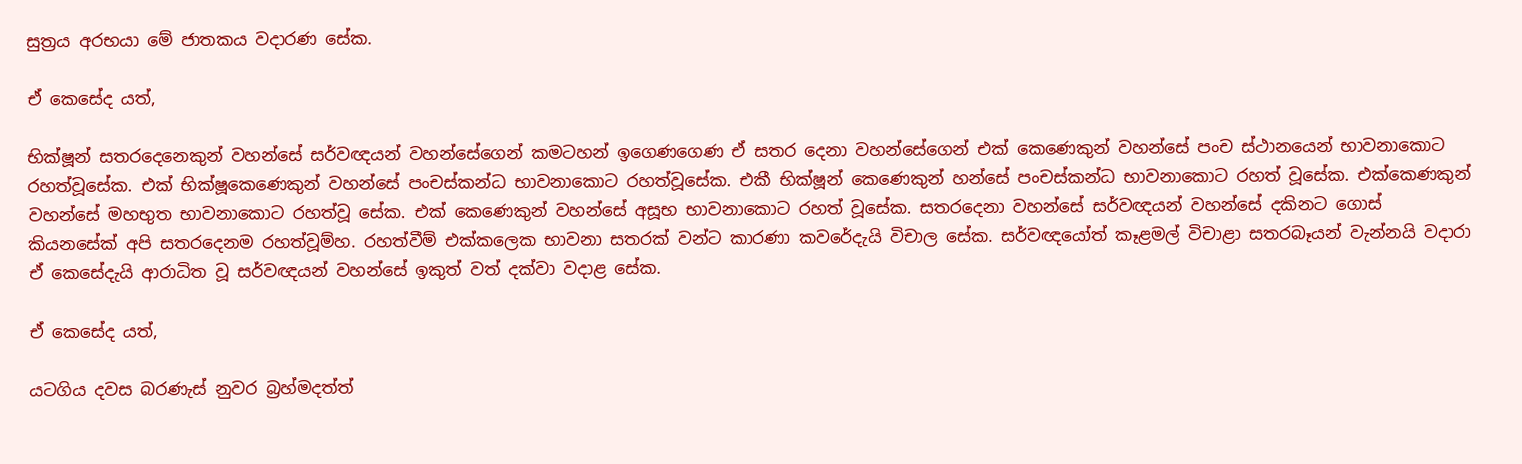සුත්‍රය අරභයා මේ ජාතකය වදාරණ සේක.

ඒ කෙසේද යත්,

භික්ෂූන් සතරදෙනෙකුන් වහන්සේ සර්වඥයන් වහන්සේගෙන් කමටහන් ඉගෙණගෙණ ඒ සතර දෙනා වහන්සේගෙන් එක් කෙණෙකුන් වහන්සේ පංච ස්ථානයෙන් භාවනාකොට රහත්වූසේක. එක් භික්ෂූකෙණෙකුන් වහන්සේ පංචස්කන්ධ භාවනාකොට රහත්වූසේක. එකී භික්ෂූන් කෙණෙකුන් හන්සේ පංචස්කන්ධ භාවනාකොට රහත් වූසේක. එක්කෙණකුන් වහන්සේ මහභුත භාවනාකොට රහත්වූ සේක. එක් කෙණෙකුන් වහන්සේ අසූභ භාවනාකොට රහත් වූසේක. සතරදෙනා වහන්සේ සර්වඥයන් වහන්සේ දකිනට ගොස් කියනසේක් අපි සතරදෙනම රහත්වූම්හ. රහත්වීම් එක්කලෙක භාවනා සතරක් වන්ට කාරණා කවරේදැයි විචාල සේක. සර්වඥයෝත් කෑළමල් විචාළා සතරබෑයන් වැන්නයි වදාරා ඒ කෙසේදැයි ආරාධිත වූ සර්වඥයන් වහන්සේ ඉකුත් වත් දක්වා වදාළ සේක.

ඒ කෙසේද යත්,

යටගිය දවස බරණැස් නුවර බ්‍රහ්මදත්ත්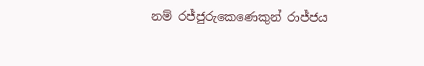නම් රජ්ජුරුකෙණෙකුන් රාජ්ජය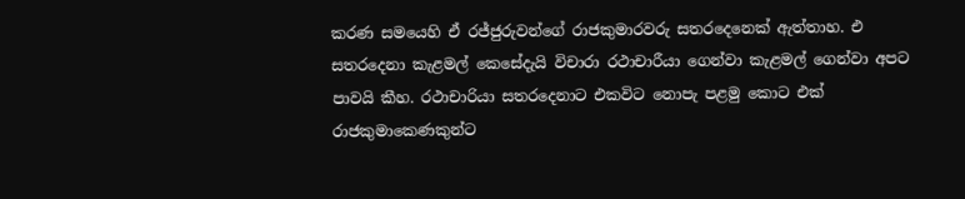කරණ සමයෙහි ඒ රජ්ජුරුවන්ගේ රාජකුමාරවරු සතරදෙනෙක් ඇත්තාහ. එ සතරදෙනා කැළමල් කෙසේදැයි විචාරා රථාචාරීයා ගෙන්වා කැළමල් ගෙන්වා අපට පාවයි කීහ. රථාචාරියා සතරදෙනාට එකවිට නොපැ පළමු කොට එක් රාජකුමාකෙණකුන්ට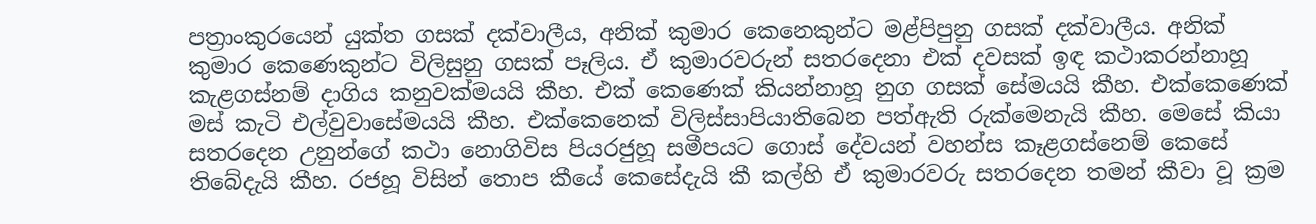පත්‍රාංකුරයෙන් යුක්ත ගසක් දක්වාලීය, අනික් කුමාර කෙනෙකුන්ට මළ්පිපුනු ගසක් දක්වාලීය. අනික් කුමාර කෙණෙකුන්ට විලිසුනු ගසක් පෑලිය. ඒ කුමාරවරුන් සතරදෙනා එක් දවසක් ඉඳ කථාකරන්නාහූ කැළගස්නම් දාගිය කනුවක්මයයි කීහ. එක් කෙණෙක් කියන්නාහූ නුග ගසක් සේමයයි කීහ. එක්කෙණෙක් මස් කැටි එල්වුවාසේමයයි කීහ. එක්කෙනෙක් විලිස්සාපියාතිබෙන පත්ඇති රුක්මෙනැයි කීහ. මෙසේ කියා සතරදෙන උනුන්ගේ කථා නොගිවිස පියරජුහූ සමීපයට ගොස් දේවයන් වහන්ස කෑළගස්නෙම් කෙසේ තිබේදැයි කීහ. රජහූ විසින් තොප කීයේ කෙසේදැයි කී කල්හි ඒ කුමාරවරු සතරදෙන තමන් කීවා වූ ක්‍රම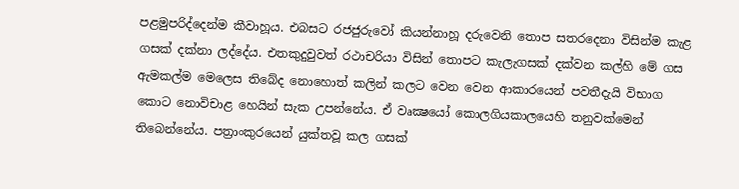පළමුපරිද්දෙන්ම කීවාහූය. එබසට රජජුරුවෝ කියන්නාහූ දරුවෙනි තොප සතරදෙනා විසින්ම කැළ ගසක් දක්නා ලද්දේය. එතකුදුවුවත් රථාචරියා විසින් තොපට කැලැගසක් දක්වන කල්හි මේ ගස ඇමකල්ම මෙලෙස තිබේද නොහොත් කලින් කලට වෙන වෙන ආකාරයෙන් පවතීදැයි විභාග කොට නොවිචාළ හෙයින් සැක උපන්නේය. ඒ වෘක්‍ෂයෝ කොලගියකාලයෙහි තනුවක්මෙන් තිබෙන්නේය. පත්‍රාංකුරයෙන් යුක්තවූ කල ගසක්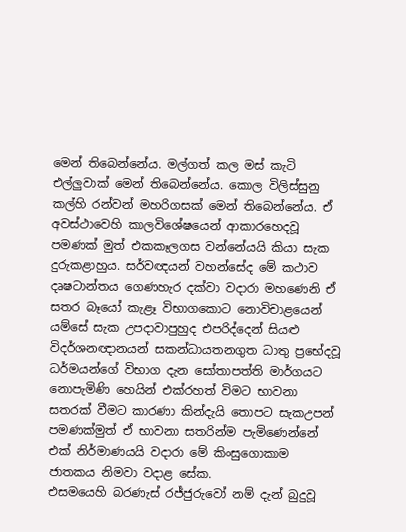මෙන් තිබෙන්නේය. මල්ගත් කල මස් කැටි එල්ලුවාක් මෙන් තිබෙන්නේය. කොල විලිස්සුනු කල්හි රන්වන් මහරිගසක් මෙන් තිබෙන්නේය. ඒ අවස්ථාවෙහි කාලවිශේෂයෙන් ආකාරහෙදවූ පමණක් මුත් එකකෑලගස වන්නේයයි කියා සැක දුරුකළාහුය. සර්වඥයන් වහන්සේද මේ කථාව දෘෂටාන්තය ගෙණහැර දක්වා වදාරා මහණෙනි ඒ සතර බෑයෝ කැළෑ විභාගකොට නොවිචාළයෙන් යම්සේ සැක උපදාවාපුහුද එපරිද්දෙන් සියළු විදර්ශනඥානයන් සකන්ධායතනගුත ධාතු ප්‍රභේදවූ ධර්මයන්ගේ විභාග දැන සෝතාපත්ති මාර්ගයට නොපැමිණි හෙයින් එක්රහත් විමට භාවනා සතරක් වීමට කාරණා කින්දැයි තොපට සැකඋපන් පමණක්මුත් ඒ භාවනා සතරින්ම පැමිණෙන්නේ එක් නිර්මාණයයි වදාරා මේ කිංසුගොකාම ජාතකය නිමවා වදාළ සේක.
එසමයෙහි බරණැස් රජ්ජුරුවෝ නම් දැන් බුදුවූ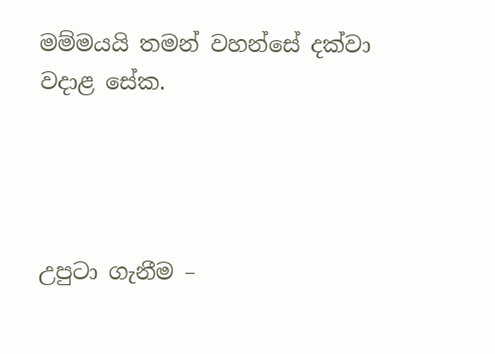මම්මයයි තමන් වහන්සේ දක්වා වදාළ සේක.




උපුටා ගැනීම –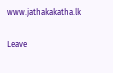www.jathakakatha.lk

Leave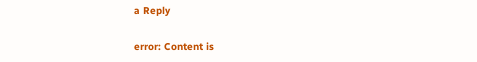a Reply

error: Content is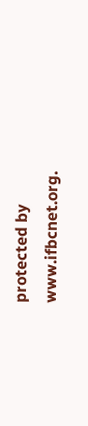protected by www.ifbcnet.org.